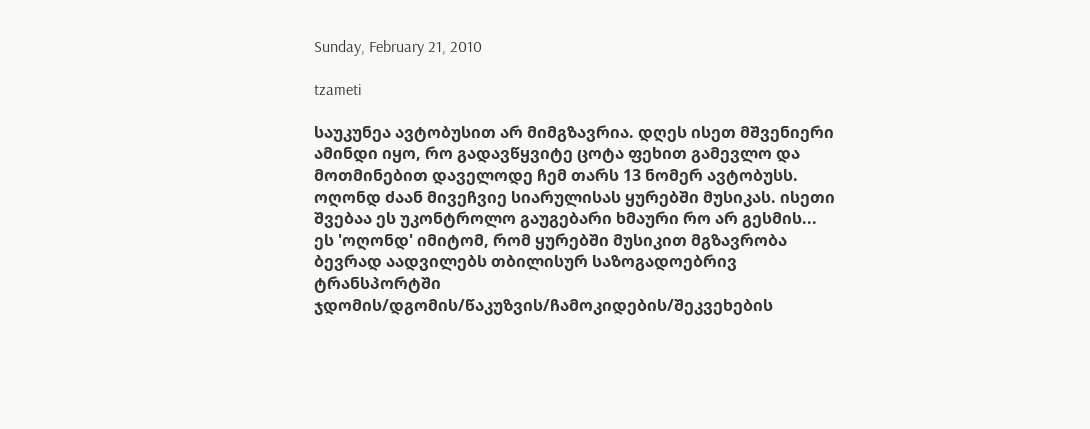Sunday, February 21, 2010

tzameti

საუკუნეა ავტობუსით არ მიმგზავრია. დღეს ისეთ მშვენიერი ამინდი იყო, რო გადავწყვიტე ცოტა ფეხით გამევლო და მოთმინებით დაველოდე ჩემ თარს 13 ნომერ ავტობუსს.
ოღონდ ძაან მივეჩვიე სიარულისას ყურებში მუსიკას. ისეთი შვებაა ეს უკონტროლო გაუგებარი ხმაური რო არ გესმის... ეს 'ოღონდ' იმიტომ, რომ ყურებში მუსიკით მგზავრობა ბევრად აადვილებს თბილისურ საზოგადოებრივ ტრანსპორტში ჯდომის/დგომის/წაკუზვის/ჩამოკიდების/შეკვეხების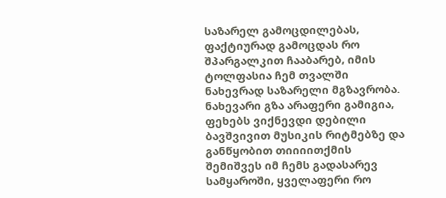საზარელ გამოცდილებას, ფაქტიურად გამოცდას რო შპარგალკით ჩააბარებ, იმის ტოლფასია ჩემ თვალში ნახევრად საზარელი მგზავრობა.
ნახევარი გზა არაფერი გამიგია, ფეხებს ვიქნევდი დებილი ბავშვივით მუსიკის რიტმებზე და განწყობით თიიიითქმის შემიშვეს იმ ჩემს გადასარევ სამყაროში, ყველაფერი რო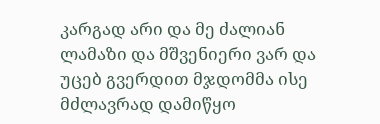კარგად არი და მე ძალიან ლამაზი და მშვენიერი ვარ და უცებ გვერდით მჯდომმა ისე მძლავრად დამიწყო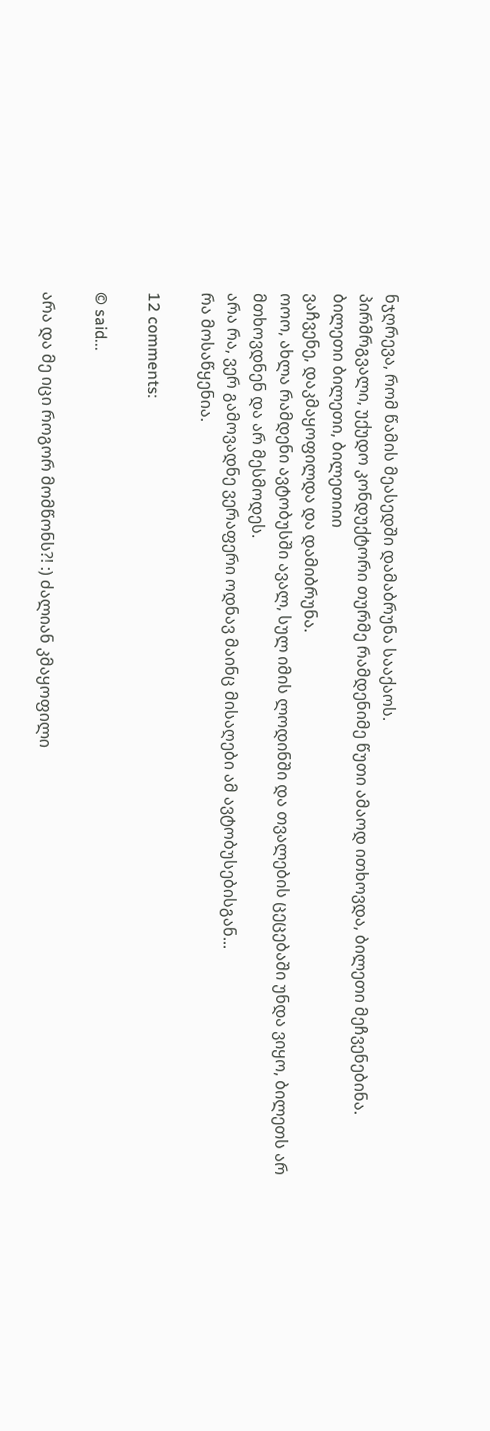ნჯღრევა, რომ წამის მეასედში დამაბრუნა სააქაოს.
პირმრგვალი, უქუდო კონდუქტორი თურმე რამდენიმე წუთი ამაოდ ითხოვდა, ბილეთი მეჩვენებინა.
ბილეთი ბილეთი, ბილეთიიი
ვაჩვენე, დაკმაყოფილდა და დამიბრუნა.
ოოო, ახლა რამდენი ავტობუსში ავალ, სულ იმის ლოდინში და თვალების ცეცებაში უნდა ვიყო, ბილეთს არ მთხოვდნენ და არ მესმოდეს.
არა რა, ვერ გამოვადნე ვერაფერი ოდნავ მაინც მისაღები ამ ავტობუსებისგან...
რა მოსაწყენია.

12 comments:

© said...

არა და მე იცი როგორ მომწონს?! :) ძალიან კმაყოფილი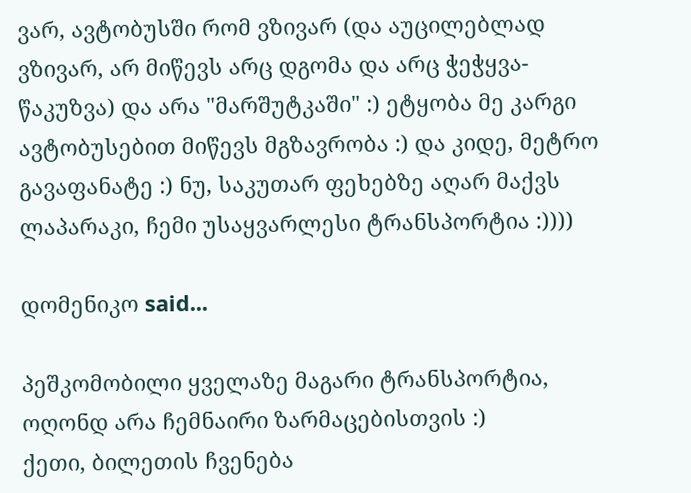ვარ, ავტობუსში რომ ვზივარ (და აუცილებლად ვზივარ, არ მიწევს არც დგომა და არც ჭეჭყვა-წაკუზვა) და არა "მარშუტკაში" :) ეტყობა მე კარგი ავტობუსებით მიწევს მგზავრობა :) და კიდე, მეტრო გავაფანატე :) ნუ, საკუთარ ფეხებზე აღარ მაქვს ლაპარაკი, ჩემი უსაყვარლესი ტრანსპორტია :))))

დომენიკო said...

პეშკომობილი ყველაზე მაგარი ტრანსპორტია, ოღონდ არა ჩემნაირი ზარმაცებისთვის :)
ქეთი, ბილეთის ჩვენება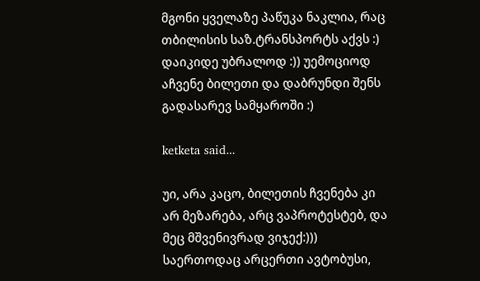მგონი ყველაზე პაწუკა ნაკლია, რაც თბილისის საზ.ტრანსპორტს აქვს :) დაიკიდე უბრალოდ :)) უემოციოდ აჩვენე ბილეთი და დაბრუნდი შენს გადასარევ სამყაროში :)

ketketa said...

უი, არა კაცო, ბილეთის ჩვენება კი არ მეზარება, არც ვაპროტესტებ, და მეც მშვენივრად ვიჯექ:))) საერთოდაც არცერთი ავტობუსი,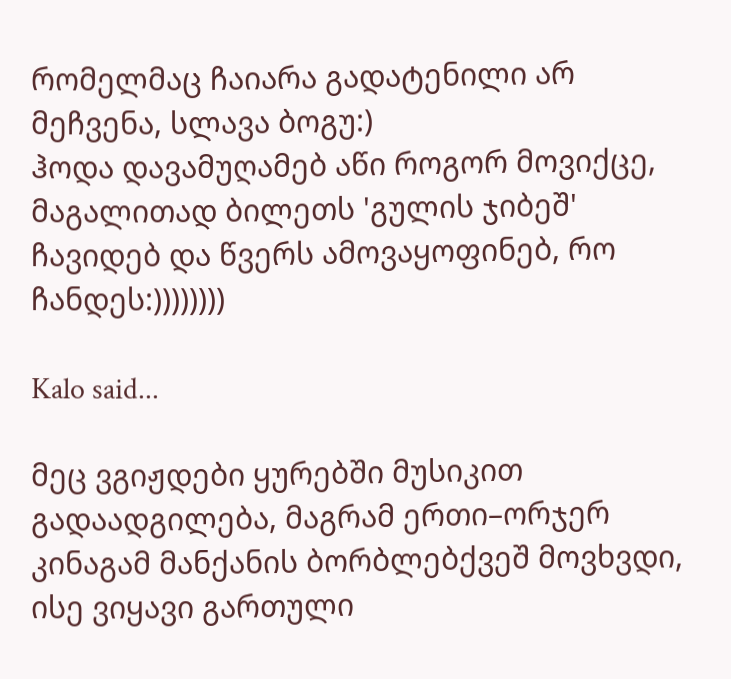რომელმაც ჩაიარა გადატენილი არ მეჩვენა, სლავა ბოგუ:)
ჰოდა დავამუღამებ აწი როგორ მოვიქცე, მაგალითად ბილეთს 'გულის ჯიბეშ' ჩავიდებ და წვერს ამოვაყოფინებ, რო ჩანდეს:))))))))

Kalo said...

მეც ვგიჟდები ყურებში მუსიკით გადაადგილება, მაგრამ ერთი–ორჯერ კინაგამ მანქანის ბორბლებქვეშ მოვხვდი, ისე ვიყავი გართული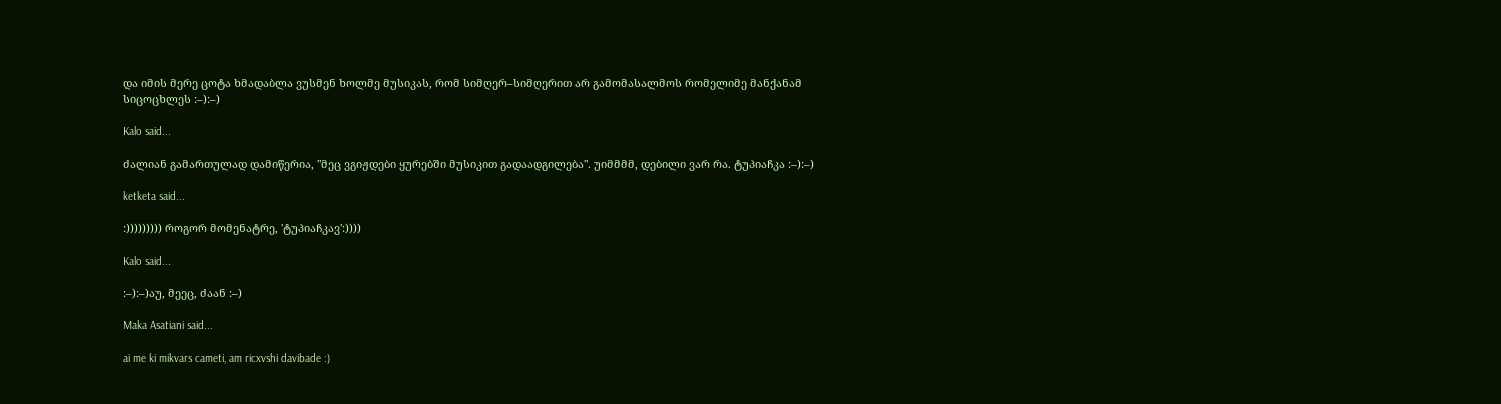და იმის მერე ცოტა ხმადაბლა ვუსმენ ხოლმე მუსიკას, რომ სიმღერ–სიმღერით არ გამომასალმოს რომელიმე მანქანამ სიცოცხლეს :–):–)

Kalo said...

ძალიან გამართულად დამიწერია, "მეც ვგიჟდები ყურებში მუსიკით გადაადგილება". უიმმმმ, დებილი ვარ რა. ტუპიაჩკა :–):–)

ketketa said...

:))))))))) როგორ მომენატრე, 'ტუპიაჩკავ':))))

Kalo said...

:–):–)აუ, მეეც, ძაან :–)

Maka Asatiani said...

ai me ki mikvars cameti, am ricxvshi davibade :)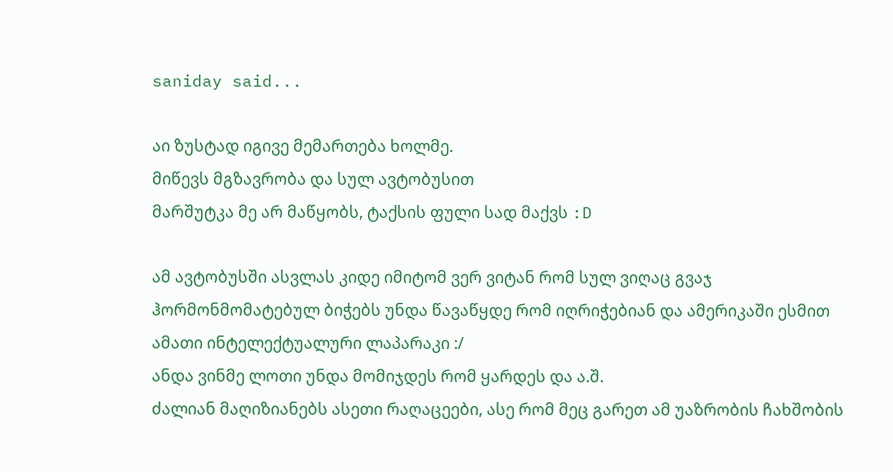saniday said...

აი ზუსტად იგივე მემართება ხოლმე.
მიწევს მგზავრობა და სულ ავტობუსით
მარშუტკა მე არ მაწყობს, ტაქსის ფული სად მაქვს :D

ამ ავტობუსში ასვლას კიდე იმიტომ ვერ ვიტან რომ სულ ვიღაც გვაჯ ჰორმონმომატებულ ბიჭებს უნდა წავაწყდე რომ იღრიჭებიან და ამერიკაში ესმით ამათი ინტელექტუალური ლაპარაკი :/
ანდა ვინმე ლოთი უნდა მომიჯდეს რომ ყარდეს და ა.შ.
ძალიან მაღიზიანებს ასეთი რაღაცეები, ასე რომ მეც გარეთ ამ უაზრობის ჩახშობის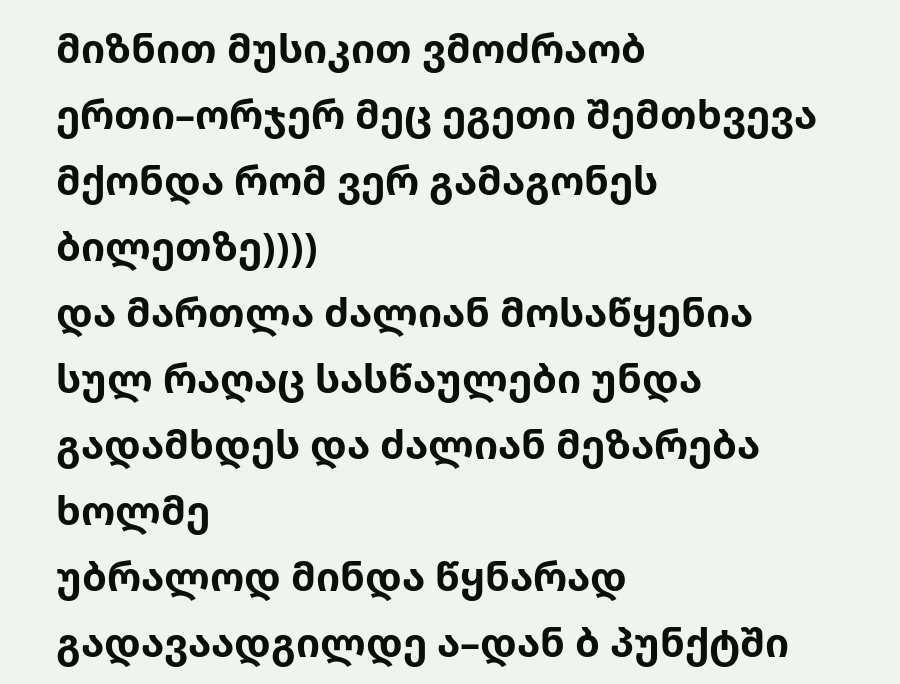მიზნით მუსიკით ვმოძრაობ
ერთი–ორჯერ მეც ეგეთი შემთხვევა მქონდა რომ ვერ გამაგონეს ბილეთზე))))
და მართლა ძალიან მოსაწყენია
სულ რაღაც სასწაულები უნდა გადამხდეს და ძალიან მეზარება ხოლმე
უბრალოდ მინდა წყნარად გადავაადგილდე ა–დან ბ პუნქტში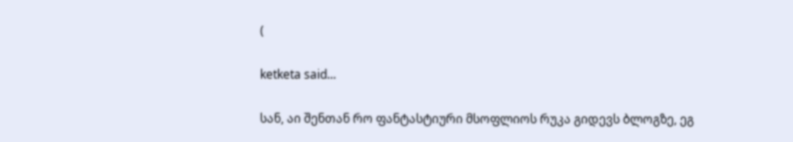(

ketketa said...

სან, აი შენთან რო ფანტასტიური მსოფლიოს რუკა გიდევს ბლოგზე, ეგ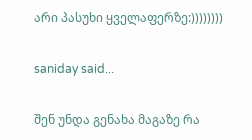არი პასუხი ყველაფერზე:))))))))

saniday said...

შენ უნდა გენახა მაგაზე რა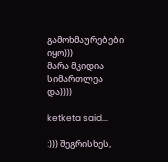გამოხმაურებები იყო)))
მარა მკიდია
სიმართლეა და))))

ketketa said...

:))) შეგრისხეს,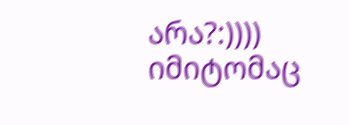არა?:))))
იმიტომაც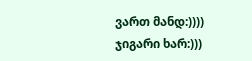ვართ მანდ:))))
ჯიგარი ხარ:)))